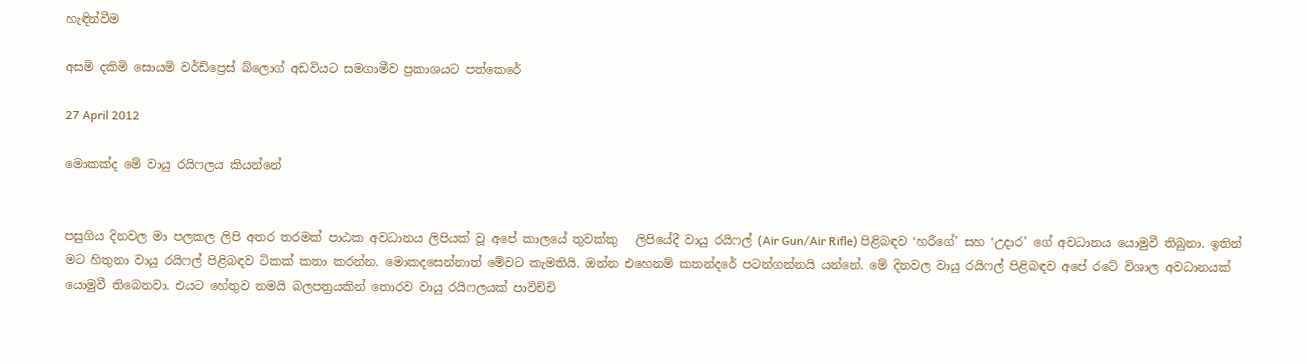හැඳින්වීම

අසමි දකිමි සොයමි වර්ඩ්ප්‍රෙස් බ්ලොග් අඩවියට සමගාමීව ප්‍රකාශයට පත්කෙරේ

27 April 2012

මොකක්ද මේ වායු රයිෆලය කියන්නේ


පසුගිය දිනවල මා පලකල ලිපි අතර තරමක් පාඨක අවධානය ලිපියක් වූ අපේ කාලයේ තුවක්කු   ලිපියේදී වායු රයිෆල් (Air Gun/Air Rifle) පිළිබඳව ‘හරීගේ’ සහ ‘උදාර’ ගේ අවධානය යොමුවී තිබුනා. ඉතින් මට හිතුනා වායු රයිෆල් පිළිබඳව ටිකක් කතා කරන්න. මොකදසෙන්නාත් මේවට කැමතියි. ඔන්න එහෙනම් කතන්දරේ පටන්ගන්නයි යන්නේ. මේ දිනවල වායු රයිෆල් පිළිබඳව අපේ රටේ විශාල අවධානයක් යොමුවී තිබෙනවා. එයට හේතුව තමයි බලපත්‍රයකින් තොරව වායු රයිෆලයක් පාවිච්චි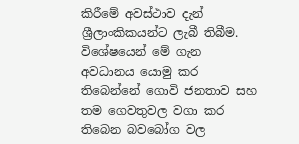කිරීමේ අවස්ථාව දැන් ශ්‍රීලාංකිකයන්ට ලැබී තිබීම. විශේෂයෙන් මේ ගැන අවධානය යොමු කර තිබෙන්නේ ගොවි ජනතාව සහ තම ගෙවතුවල වගා කර තිබෙන බවබෝග වල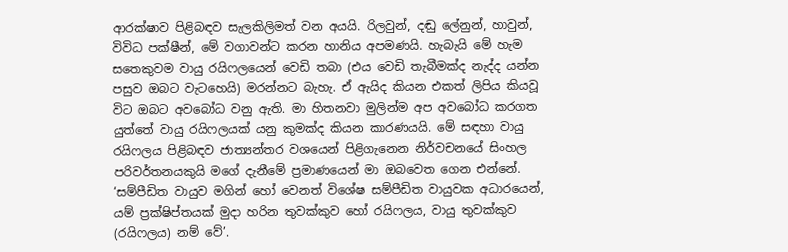ආරක්ෂාව පිළිබඳව සැලකිලිමත් වන අයයි. රිලවුන්, දඬු ලේනුන්, හාවුන්, විවිධ පක්ෂීන්, මේ වගාවන්ට කරන හානිය අපමණයි. හැබැයි මේ හැම සතෙකුවම වායු රයිෆලයෙන් වෙඩි තබා (එය වෙඩි තැබීමක්ද නැද්ද යන්න පසුව ඔබට වැටහෙයි) මරන්නට බැහැ. ඒ ඇයිද කියන එකත් ලිපිය කියවූ විට ඔබට අවබෝධ වනු ඇති. මා හිතනවා මුලින්ම අප අවබෝධ කරගත යුත්තේ වායු රයිෆලයක් යනු කුමක්ද කියන කාරණයයි. මේ සඳහා වායු රයිෆලය පිළිබඳව ජාත්‍යන්තර වශයෙන් පිළිගැනෙන නිර්වචනයේ සිංහල පරිවර්තනයකුයි මගේ දැනීමේ ප්‍රමාණයෙන් මා ඔබවෙත ගෙන එන්නේ.
‘සම්පීඩිත වායුව මගින් හෝ වෙනත් විශේෂ සම්පීඩිත වායුවක අධාරයෙන්, යම් ප්‍රක්ෂිප්තයක් මුදා හරින තුවක්කුව හෝ රයිෆලය, වායු තුවක්කුව (රයිෆලය) නම් වේ’.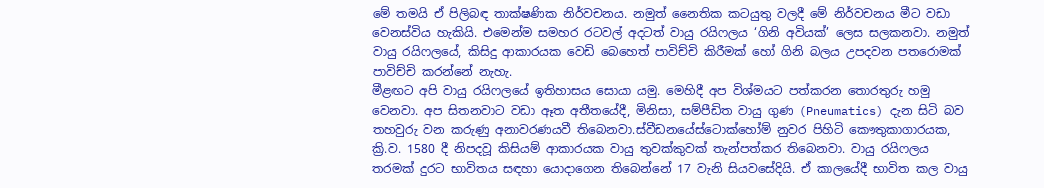මේ තමයි ඒ පිලිබඳ තාක්ෂණික නිර්වචනය. නමුත් නෛතික කටයුතු වලදී මේ නිර්වචනය මීට වඩා වෙනස්විය හැකියි. එමෙන්ම සමහර රටවල් අදටත් වායු රයිෆලය ‘ගිනි අවියක්’ ලෙස සලකනවා. නමුත් වායු රයිෆලයේ, කිසිදු ආකාරයක වෙඩි බෙහෙත් පාවිච්චි කිරීමක් හෝ ගිනි බලය උපදවන පතරොමක් පාවිච්චි කරන්නේ නැහැ.
මීළඟට අපි වායු රයිෆලයේ ඉතිහාසය සොයා යමු. මෙහිදී අප විශ්මයට පත්කරන තොරතුරු හමු වෙනවා. අප සිතනවාට වඩා ඈත අතීතයේදී, මිනිසා, සම්පීඩිත වායු ගුණ (Pneumatics) දැන සිටි බව තහවුරු වන කරුණු අනාවරණයවී තිබෙනවා.ස්වීඩනයේස්ටොක්හෝම් නුවර පිහිටි කෞතුකාගාරයක, ක්‍රි.ව. 1580 දී නිපදවූ කිසියම් ආකාරයක වායු තුවක්කුවක් තැන්පත්කර තිබෙනවා. වායු රයිෆලය තරමක් දුරට භාවිතය සඳහා යොදාගෙන තිබෙන්නේ 17 වැනි සියවසේදියි. ඒ කාලයේදී භාවිත කල වායු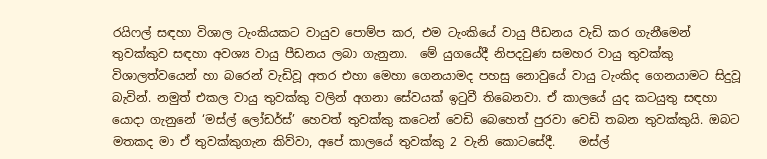රයිෆල් සඳහා විශාල ටැංකියකට වායුව පොම්ප කර, එම ටැංකියේ වායු පීඩනය වැඩි කර ගැනීමෙන් තුවක්කුව සඳහා අවශ්‍ය වායු පීඩනය ලබා ගැනුනා.  මේ යුගයේදී නිපදවුණ සමහර වායු තුවක්කු විශාලත්වයෙන් හා බරෙන් වැඩිවූ අතර එහා මෙහා ගෙනයාමද පහසු නොවුයේ වායු ටැංකිද ගෙනයාමට සිදුවූ බැවින්. නමුත් එකල වායු තුවක්කු වලින් අගනා සේවයක් ඉටුවී තිබෙනවා. ඒ කාලයේ යුද කටයුතු සඳහා යොදා ගැනුනේ ‘මස්ල් ලෝඩර්ස්’ හෙවත් තුවක්කු කටෙන් වෙඩි බෙහෙත් පුරවා වෙඩි තබන තුවක්කුයි. ඔබට මතකද මා ඒ තුවක්කුගැන කිව්වා, අපේ කාලයේ තුවක්කු 2 වැනි කොටසේදී.    මස්ල්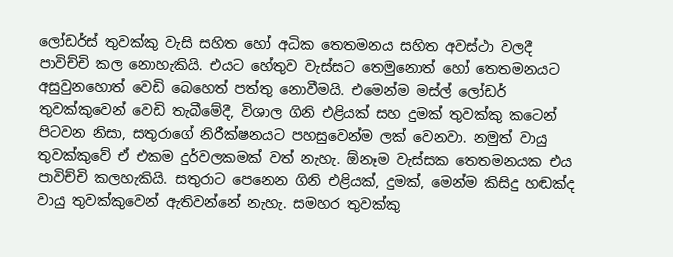ලෝඩර්ස් තුවක්කු වැසි සහිත හෝ අධික තෙතමනය සහිත අවස්ථා වලදී පාවිච්චි කල නොහැකියි. එයට හේතුව වැස්සට තෙමුනොත් හෝ තෙතමනයට අසුවුනහොත් වෙඩි බෙහෙත් පත්තු නොවීමයි. එමෙන්ම මස්ල් ලෝඩර් තුවක්කුවෙන් වෙඩි තැබීමේදී, විශාල ගිනි එළියක් සහ දුමක් තුවක්කු කටෙන් පිටවන නිසා, සතුරාගේ නිරීක්ෂනයට පහසුවෙන්ම ලක් වෙනවා. නමුත් වායු තුවක්කුවේ ඒ එකම දුර්වලකමක් වත් නැහැ. ඕනෑම වැස්සක තෙතමනයක එය පාවිච්චි කලහැකියි. සතුරාට පෙනෙන ගිනි එළියක්, දුමක්, මෙන්ම කිසිදු හඬක්ද වායු තුවක්කුවෙන් ඇතිවන්නේ නැහැ. සමහර තුවක්කු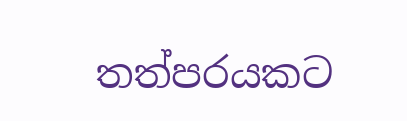තත්පරයකට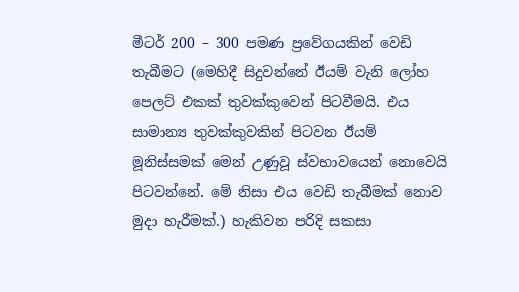මීටර් 200 – 300 පමණ ප්‍රවේගයකින් වෙඩි තැබීමට (මෙහිදී සිදුවන්නේ ඊයම් වැනි ලෝහ පෙලට් එකක් තුවක්කුවෙන් පිටවීමයි. එය සාමාන්‍ය තුවක්කුවකින් පිටවන ඊයම් මූනිස්සමක් මෙන් උණුවූ ස්වභාවයෙන් නොවෙයි පිටවන්නේ. මේ නිසා එය වෙඩි තැබීමක් නොව මුදා හැරීමක්.) හැකිවන පරිදි සකසා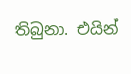තිබුනා. එයින්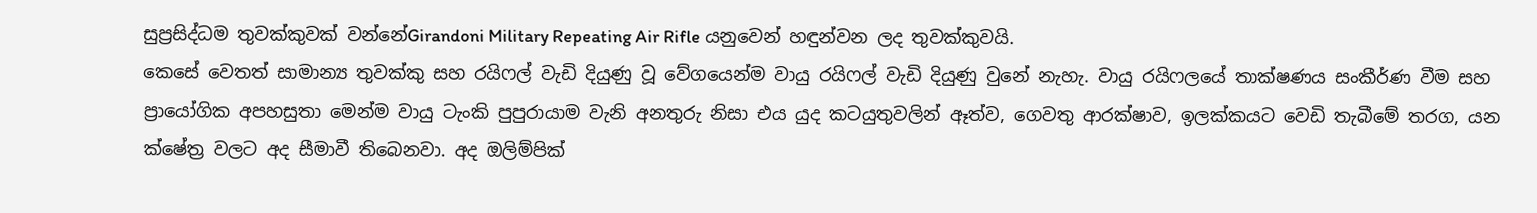සුප්‍රසිද්ධම තුවක්කුවක් වන්නේGirandoni Military Repeating Air Rifle යනුවෙන් හඳුන්වන ලද තුවක්කුවයි.
කෙසේ වෙතත් සාමාන්‍ය තුවක්කු සහ රයිෆල් වැඩි දියුණු වූ වේගයෙන්ම වායු රයිෆල් වැඩි දියුණු වුනේ නැහැ. වායු රයිෆලයේ තාක්ෂණය සංකීර්ණ වීම සහ ප්‍රායෝගික අපහසුතා මෙන්ම වායු ටැංකි පුපුරායාම වැනි අනතුරු නිසා එය යුද කටයුතුවලින් ඈත්ව, ගෙවතු ආරක්ෂාව, ඉලක්කයට වෙඩි තැබීමේ තරග, යන ක්ෂේත්‍ර වලට අද සීමාවී තිබෙනවා. අද ඔලිම්පික්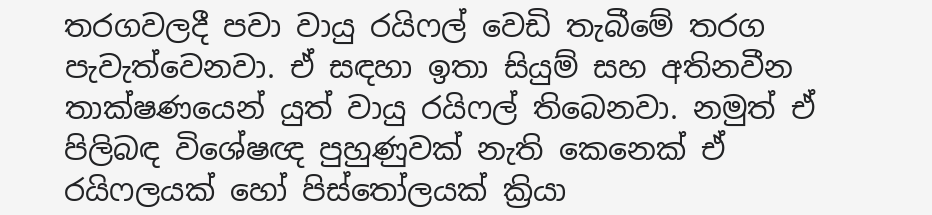තරගවලදී පවා වායු රයිෆල් වෙඩි තැබීමේ තරග පැවැත්වෙනවා. ඒ සඳහා ඉතා සියුම් සහ අතිනවීන තාක්ෂණයෙන් යුත් වායු රයිෆල් තිබෙනවා. නමුත් ඒ පිලිබඳ විශේෂඥ පුහුණුවක් නැති කෙනෙක් ඒ රයිෆලයක් හෝ පිස්තෝලයක් ක්‍රියා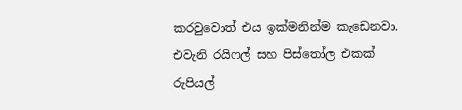කරවුවොත් එය ඉක්මනින්ම කැඩෙනවා. එවැනි රයිෆල් සහ පිස්තෝල එකක් රුපියල්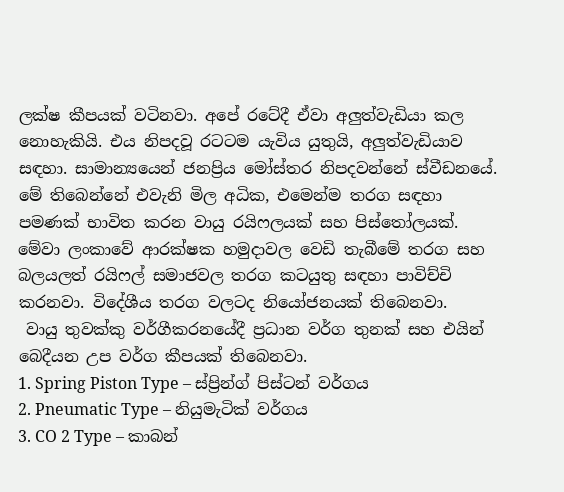ලක්ෂ කීපයක් වටිනවා. අපේ රටේදී ඒවා අලුත්වැඩියා කල නොහැකියි. එය නිපදවූ රටටම යැවිය යුතුයි, අලුත්වැඩියාව සඳහා. සාමාන්‍යයෙන් ජනප්‍රිය මෝස්‌තර නිපදවන්නේ ස්වීඩනයේ. මේ තිබෙන්නේ එවැනි මිල අධික, එමෙන්ම තරග සඳහා පමණක් භාවිත කරන වායු රයිෆලයක් සහ පිස්තෝලයක්. මේවා ලංකාවේ ආරක්ෂක හමුදාවල වෙඩි තැබීමේ තරග සහ බලයලත් රයිෆල් සමාජවල තරග කටයුතු සඳහා පාවිච්චි කරනවා. විදේශීය තරග වලටද නියෝජනයක් තිබෙනවා.
 වායු තුවක්කු වර්ගීකරනයේදී ප්‍රධාන වර්ග තුනක් සහ එයින් බෙදීයන උප වර්ග කීපයක් තිබෙනවා.
1. Spring Piston Type – ස්ප්‍රින්ග් පිස්ටන් වර්ගය
2. Pneumatic Type – නියුමැටික් වර්ගය
3. CO 2 Type – කාබන්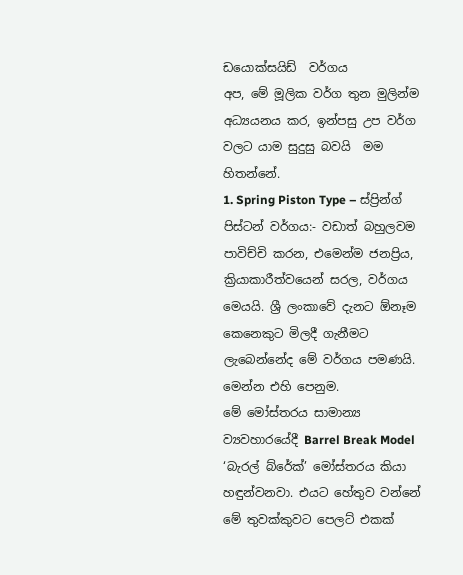ඩයොක්සයිඩ්  වර්ගය
අප, මේ මූලික වර්ග තුන මුලින්ම අධ්‍යයනය කර, ඉන්පසු උප වර්ග වලට යාම සුදුසු බවයි  මම හිතන්නේ.
1. Spring Piston Type – ස්ප්‍රින්ග් පිස්ටන් වර්ගය:- වඩාත් බහුලවම පාවිච්චි කරන, එමෙන්ම ජනප්‍රිය, ක්‍රියාකාරීත්වයෙන් සරල, වර්ගය මෙයයි. ශ්‍රී ලංකාවේ දැනට ඕනෑම කෙනෙකුට මිලදී ගැනීමට ලැබෙන්නේද මේ වර්ගය පමණයි. මෙන්න එහි පෙනුම.
මේ මෝස්තරය සාමාන්‍ය ව්‍යවහාරයේදී Barrel Break Model ‘බැරල් බ්රේක්’ මෝස්තරය කියා හඳුන්වනවා. එයට හේතුව වන්නේ මේ තුවක්කුවට පෙලට් එකක්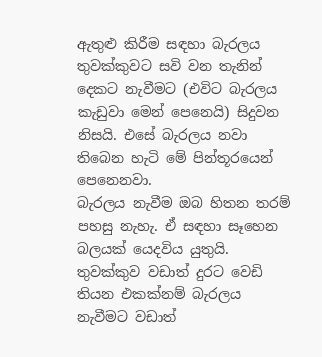ඇතුළු කිරීම සඳහා බැරලය තුවක්කුවට සවි වන තැනින් දෙකට නැවීමට (එවිට බැරලය කැඩුවා මෙන් පෙනෙයි) සිදුවන නිසයි. එසේ බැරලය නවා තිබෙන හැටි මේ පින්තූරයෙන් පෙනෙනවා.
බැරලය නැවීම ඔබ හිතන තරම් පහසු නැහැ. ඒ සඳහා සෑහෙන බලයක් යෙදවිය යුතුයි. තුවක්කුව වඩාත් දුරට වෙඩි තියන එකක්නම් බැරලය නැවීමට වඩාත්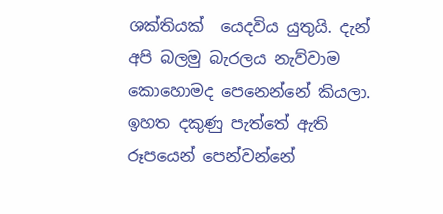ශක්තියක්  යෙදවිය යුතුයි. දැන් අපි බලමු බැරලය නැව්වාම කොහොමද පෙනෙන්නේ කියලා. ඉහත දකුණු පැත්තේ ඇති රූපයෙන් පෙන්වන්නේ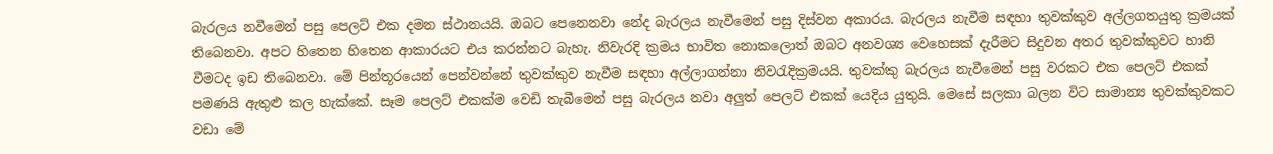බැරලය නවීමෙන් පසු පෙලට් එක දමන ස්ථානයයි. ඔබට පෙනෙනවා නේද බැරලය නැවීමෙන් පසු දිස්වන අකාරය. බැරලය නැවීම සඳහා තුවක්කුව අල්ලගතයුතු ක්‍රමයක් තිබෙනවා. අපට හිතෙන හිතෙන ආකාරයට එය කරන්නට බැහැ. නිවැරදි ක්‍රමය භාවිත නොකලොත් ඔබට අනවශ්‍ය වෙහෙසක් දැරීමට සිදුවන අතර තුවක්කුවට හානි වීමටද ඉඩ තිබෙනවා. මේ පින්තූරයෙන් පෙන්වන්නේ තුවක්කුව නැවීම සඳහා අල්ලාගන්නා නිවරැදික්‍රමයයි. තුවක්කු බැරලය නැවීමෙන් පසු වරකට එක පෙලට් එකක් පමණයි ඇතුළු කල හැක්කේ. සෑම පෙලට් එකක්ම වෙඩි තැබීමෙන් පසු බැරලය නවා අලුත් පෙලට් එකක් යෙදිය යුතුයි. මෙසේ සලකා බලන විට සාමාන්‍ය තුවක්කුවකට වඩා මේ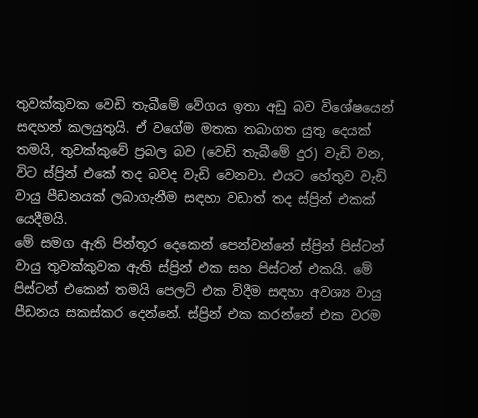තුවක්කුවක වෙඩි තැබීමේ වේගය ඉතා අඩු බව විශේෂයෙන් සඳහන් කලයුතුයි. ඒ වගේම මතක තබාගත යුතු දෙයක් තමයි, තුවක්කුවේ ප්‍රබල බව (වෙඩි තැබීමේ දුර) වැඩි වන, විට ස්ප්‍රින් එකේ තද බවද වැඩි වෙනවා. එයට හේතුව වැඩි වායු පීඩනයක් ලබාගැනීම සඳහා වඩාත් තද ස්ප්‍රින් එකක් යෙදීමයි.
මේ සමග ඇති පින්තූර දෙකෙන් පෙන්වන්නේ ස්ප්‍රින් පිස්ටන් වායු තුවක්කුවක ඇති ස්ප්‍රින් එක සහ පිස්ටන් එකයි. මේ පිස්ටන් එකෙන් තමයි පෙලට් එක විදීම සඳහා අවශ්‍ය වායු පීඩනය සකස්කර දෙන්නේ. ස්ප්‍රින් එක කරන්නේ එක වරම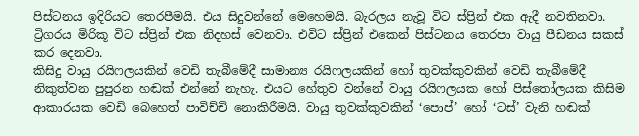පිස්ටනය ඉදිරියට තෙරපීමයි. එය සිදුවන්නේ මෙහෙමයි. බැරලය නැවූ විට ස්ප්‍රින් එක ඇදී නවතිනවා. ට්‍රිගරය මිරිකූ විට ස්ප්‍රින් එක නිදහස් වෙනවා. එවිට ස්ප්‍රින් එකෙන් පිස්ටනය තෙරපා වායු පීඩනය සකස් කර දෙනවා.
කිසිදු වායු රයිෆලයකින් වෙඩි තැබීමේදී සාමාන්‍ය රයිෆලයකින් හෝ තුවක්කුවකින් වෙඩි තැබීමේදී නිකුත්වන පුපුරන හඬක් එන්නේ නැහැ. එයට හේතුව වන්නේ වායු රයිෆලයක හෝ පිස්තෝලයක කිසිම ආකාරයක වෙඩි බෙහෙත් පාවිච්චි නොකිරීමයි. වායු තුවක්කුවකින් ‘පොප්’ හෝ ‘ටස්’ වැනි හඬක්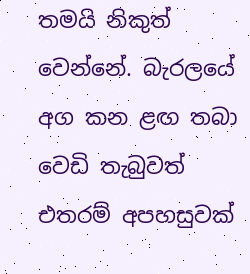තමයි නිකුත් වෙන්නේ. බැරලයේ අග කන ළඟ තබා වෙඩි තැබුවත් එතරම් අපහසුවක්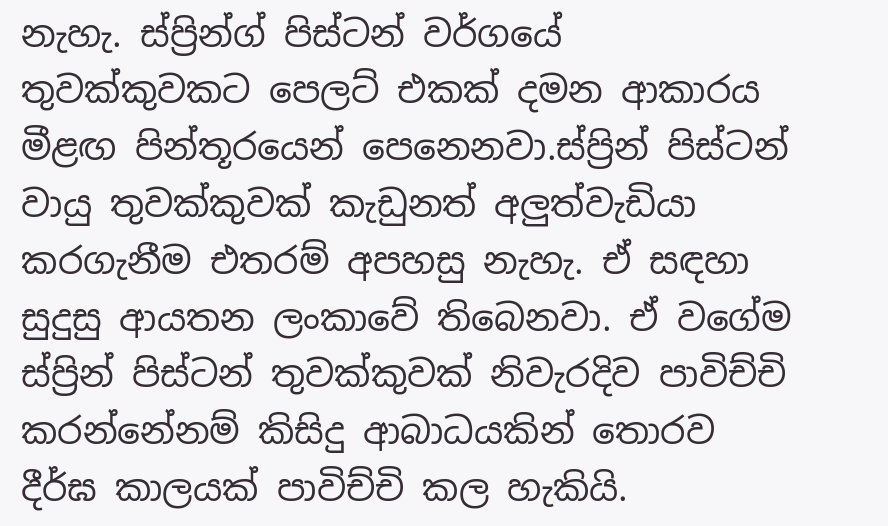නැහැ. ස්ප්‍රින්ග් පිස්ටන් වර්ගයේ තුවක්කුවකට පෙලට් එකක් දමන ආකාරය මීළඟ පින්තූරයෙන් පෙනෙනවා.ස්ප්‍රින් පිස්ටන් වායු තුවක්කුවක් කැඩුනත් අලුත්වැඩියා කරගැනීම එතරම් අපහසු නැහැ. ඒ සඳහා සුදුසු ආයතන ලංකාවේ තිබෙනවා. ඒ වගේම ස්ප්‍රින් පිස්ටන් තුවක්කුවක් නිවැරදිව පාවිච්චි කරන්නේනම් කිසිදු ආබාධයකින් තොරව දීර්ඝ කාලයක් පාවිච්චි කල හැකියි.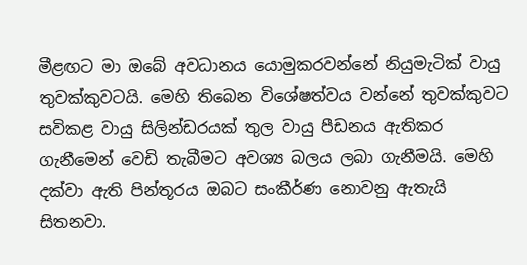මීළඟට මා ඔබේ අවධානය යොමුකරවන්නේ නියුමැටික් වායු තුවක්කුවටයි. මෙහි තිබෙන විශේෂත්වය වන්නේ තුවක්කුවට සවිකළ වායු සිලින්ඩරයක් තුල වායු පීඩනය ඇතිකර ගැනීමෙන් වෙඩි තැබීමට අවශ්‍ය බලය ලබා ගැනීමයි. මෙහි දක්වා ඇති පින්තූරය ඔබට සංකීර්ණ නොවනු ඇතැයි සිතනවා.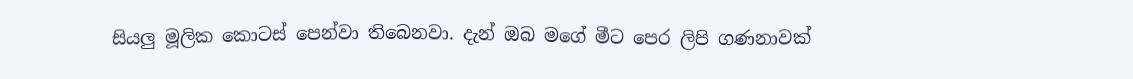සියලු මූලික කොටස් පෙන්වා තිබෙනවා. දැන් ඔබ මගේ මීට පෙර ලිපි ගණනාවක්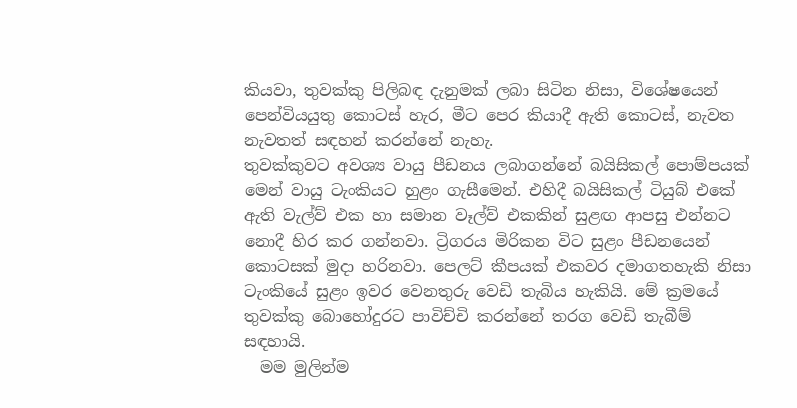කියවා, තුවක්කු පිලිබඳ දැනුමක් ලබා සිටින නිසා, විශේෂයෙන් පෙන්වියයුතු කොටස් හැර, මීට පෙර කියාදී ඇති කොටස්, නැවත නැවතත් සඳහන් කරන්නේ නැහැ.
තුවක්කුවට අවශ්‍ය වායු පීඩනය ලබාගන්නේ බයිසිකල් පොම්පයක් මෙන් වායු ටැංකියට හුළං ගැසීමෙන්. එහිදී බයිසිකල් ටියුබ් එකේ ඇති වැල්ව් එක හා සමාන වෑල්ව් එකකින් සුළඟ ආපසු එන්නට නොදී හිර කර ගන්නවා. ට්‍රිගරය මිරිකන විට සුළං පීඩනයෙන් කොටසක් මුදා හරිනවා. පෙලට් කීපයක් එකවර දමාගතහැකි නිසා ටැංකියේ සුළං ඉවර වෙනතුරු වෙඩි තැබිය හැකියි. මේ ක්‍රමයේ තුවක්කු බොහෝදුරට පාවිච්චි කරන්නේ තරග වෙඩි තැබීම් සඳහායි.
  මම මුලින්ම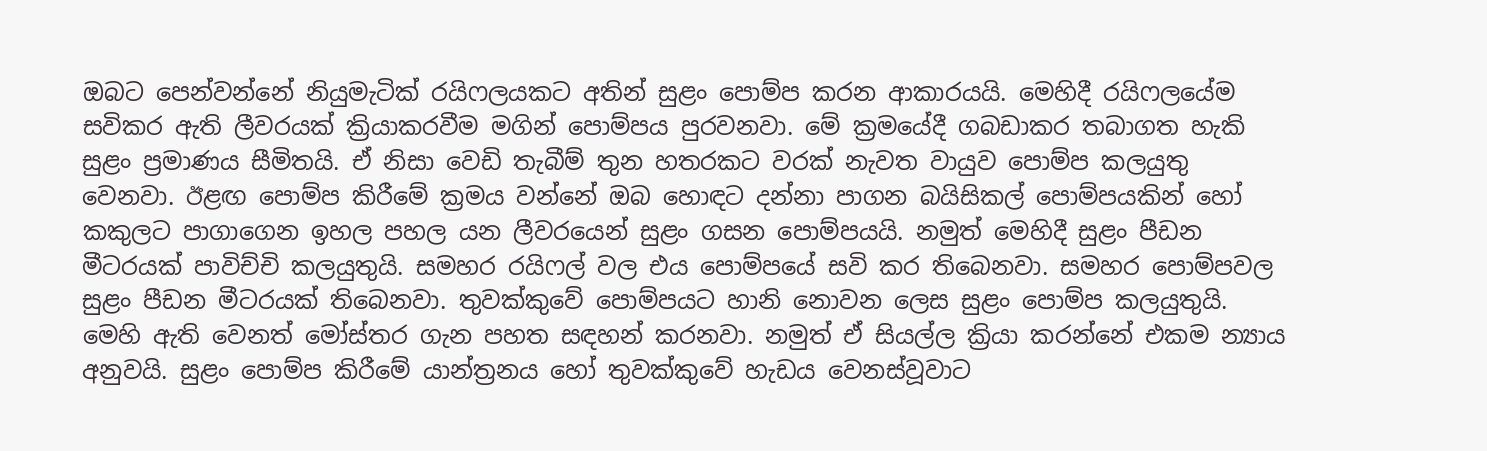ඔබට පෙන්වන්නේ නියුමැටික් රයිෆලයකට අතින් සුළං පොම්ප කරන ආකාරයයි. මෙහිදී රයිෆලයේම සවිකර ඇති ලීවරයක් ක්‍රියාකරවීම මගින් පොම්පය පුරවනවා. මේ ක්‍රමයේදී ගබඩාකර තබාගත හැකි සුළං ප්‍රමාණය සීමිතයි. ඒ නිසා වෙඩි තැබීම් තුන හතරකට වරක් නැවත වායුව පොම්ප කලයුතු වෙනවා. ඊළඟ පොම්ප කිරීමේ ක්‍රමය වන්නේ ඔබ හොඳට දන්නා පාගන බයිසිකල් පොම්පයකින් හෝ කකුලට පාගාගෙන ඉහල පහල යන ලීවරයෙන් සුළං ගසන පොම්පයයි. නමුත් මෙහිදී සුළං පීඩන මීටරයක් පාවිච්චි කලයුතුයි. සමහර රයිෆල් වල එය පොම්පයේ සවි කර තිබෙනවා. සමහර පොම්පවල සුළං පීඩන මීටරයක් තිබෙනවා. තුවක්කුවේ පොම්පයට හානි නොවන ලෙස සුළං පොම්ප කලයුතුයි.
මෙහි ඇති වෙනත් මෝස්තර ගැන පහත සඳහන් කරනවා. නමුත් ඒ සියල්ල ක්‍රියා කරන්නේ එකම න්‍යාය අනුවයි. සුළං පොම්ප කිරීමේ යාන්ත්‍රනය හෝ තුවක්කුවේ හැඩය වෙනස්වූවාට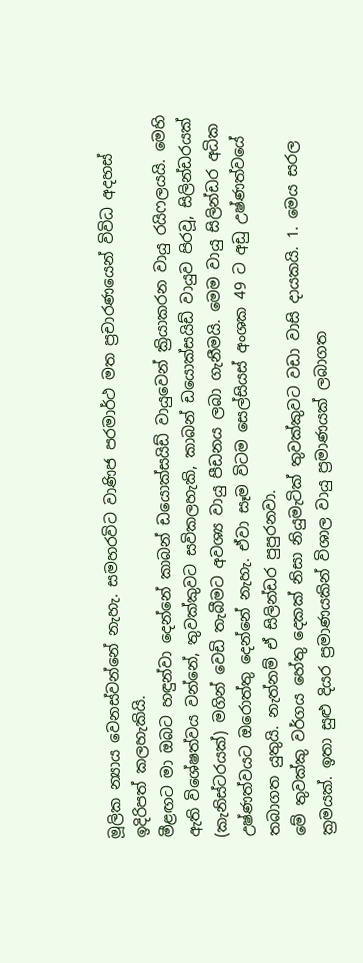මූලික න්‍යාය වෙනස්වන්නේ නැහැ. සමහරවිට වාණිජ පරමාර්ථ මත ප්‍රචාරණයෙන් විවිධ අදහස් ඉදිරිපත් කලහැකියි.
මීළඟට මා ඔබට හඳුන්වා දෙන්නේ කාබන් ඩයොක්සයිඩ් වායුවෙන් ක්‍රියාකරන වායු රයිෆලයයි. මෙහි ඇති විශේෂත්වය වන්නේ, තුවක්කුවට සවිකලහැකි, කාබන් ඩයොක්සයිඩ් වායුව පිරවූ, සිලින්ඩරයක් (කැනිස්ටරයක්) මගින් වෙඩි තැබීමට අවශ්‍ය වායු පීඩනය ලබා ගැනීමයි. මෙම වායු සිලින්ඩර අධික උෂ්ණත්වයට ඔරොත්තු දෙන්නේ නැහැ. ඒවා සෑම විටම සෙල්සියස් අංශක 49 ට අඩු උෂ්ණත්වයේ තබාගත යුතුයි. නැත්නම් ඒ සිලින්ඩර පුපුරනවා.
මේ තුවක්කු වර්ගය හේතු දෙකක් නිසා නියුමැටික් තුවක්කුවට වඩා වාසි දායකයි. 1. මෙය සරල ක්‍රමයක්. ඉතා සුළු දියර ප්‍රමාණයකින් විශාල වායු ප්‍රමාණයක් ලබාගත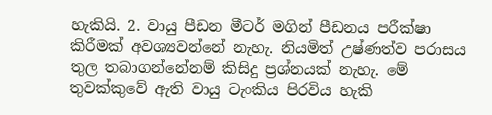හැකියි. 2. වායු පීඩන මීටර් මගින් පීඩනය පරීක්ෂා කිරීමක් අවශ්‍යවන්නේ නැහැ. නියමිත් උෂ්ණත්ව පරාසය තුල තබාගන්නේනම් කිසිදු ප්‍රශ්නයක් නැහැ. මේ තුවක්කුවේ ඇති වායු ටැංකිය පිරවිය හැකි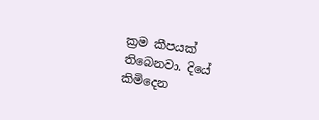ක්‍රම කීපයක් තිබෙනවා. දියේ කිමිදෙන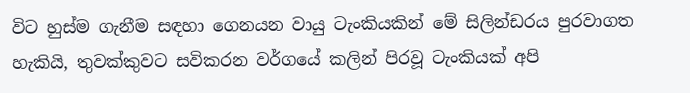විට හුස්ම ගැනීම සඳහා ගෙනයන වායු ටැංකියකින් මේ සිලින්ඩරය පුරවාගත හැකියි, තුවක්කුවට සවිකරන වර්ගයේ කලින් පිරවූ ටැංකියක් අපි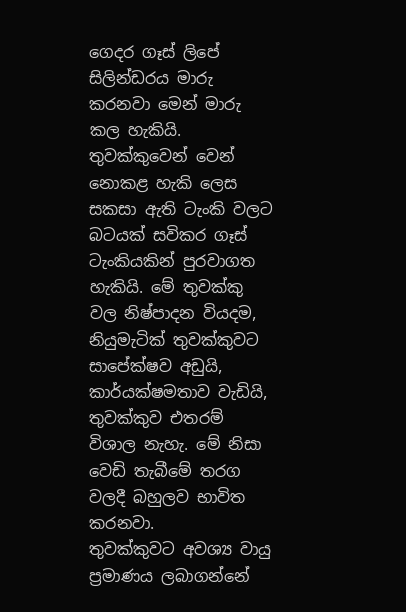ගෙදර ගෑස් ලිපේ සිලින්ඩරය මාරු කරනවා මෙන් මාරු කල හැකියි. තුවක්කුවෙන් වෙන් නොකළ හැකි ලෙස සකසා ඇති ටැංකි වලට බටයක් සවිකර ගෑස් ටැංකියකින් පුරවාගත හැකියි. මේ තුවක්කු වල නිෂ්පාදන වියදම, නියුමැටික් තුවක්කුවට සාපේක්ෂව අඩුයි, කාර්යක්ෂමතාව වැඩියි, තුවක්කුව එතරම් විශාල නැහැ. මේ නිසා වෙඩි තැබීමේ තරග වලදී බහුලව භාවිත කරනවා.
තුවක්කුවට අවශ්‍ය වායු ප්‍රමාණය ලබාගන්නේ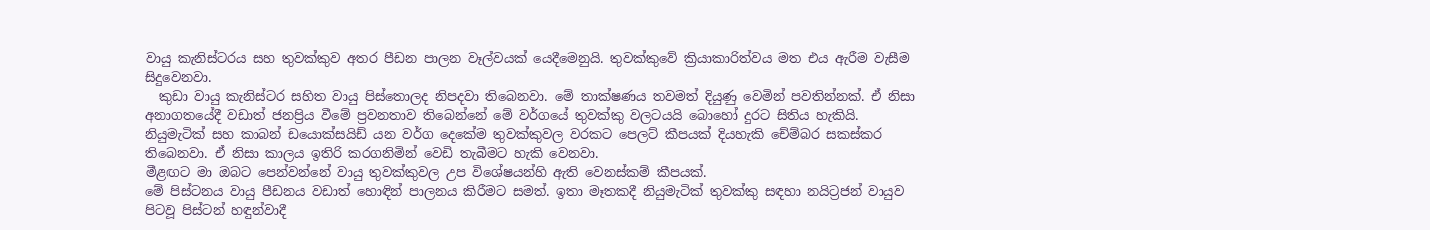වායු කැනිස්ටරය සහ තුවක්කුව අතර පීඩන පාලන වෑල්වයක් යෙදීමෙනුයි. තුවක්කුවේ ක්‍රියාකාරිත්වය මත එය ඇරීම වැසීම සිදුවෙනවා.
  කුඩා වායු කැනිස්ටර සහිත වායු පිස්තොලද නිපදවා තිබෙනවා. මේ තාක්ෂණය තවමත් දියුණු වෙමින් පවතින්නක්. ඒ නිසා අනාගතයේදී වඩාත් ජනප්‍රිය වීමේ ප්‍රවනතාව තිබෙන්නේ මේ වර්ගයේ තුවක්කු වලටයයි බොහෝ දුරට සිතිය හැකියි.
නියුමැටික් සහ කාබන් ඩයොක්සයිඩ් යන වර්ග දෙකේම තුවක්කුවල වරකට පෙලට් කීපයක් දියහැකි චේම්බර සකස්කර තිබෙනවා. ඒ නිසා කාලය ඉතිරි කරගනිමින් වෙඩි තැබීමට හැකි වෙනවා.
මීළඟට මා ඔබට පෙන්වන්නේ වායු තුවක්කුවල උප විශේෂයන්හි ඇති වෙනස්කම් කීපයක්.
මේ පිස්ටනය වායු පීඩනය වඩාත් හොඳින් පාලනය කිරීමට සමත්. ඉතා මෑතකදී නියුමැටික් තුවක්කු සඳහා නයිට්‍රජන් වායුව පිටවූ පිස්ටන් හඳුන්වාදී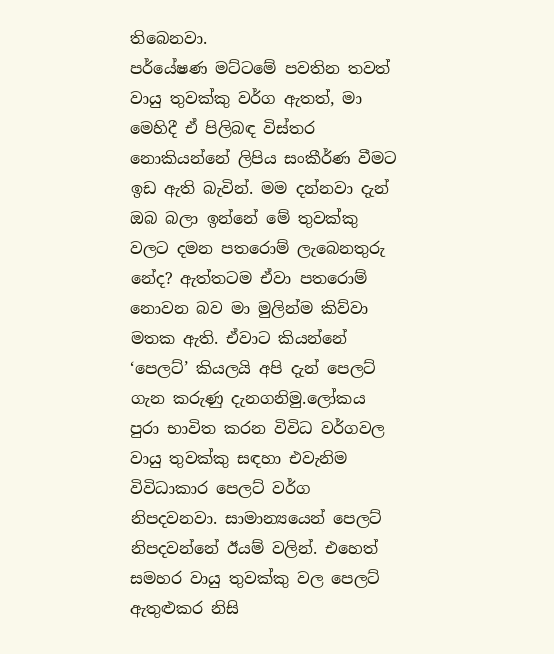තිබෙනවා.
පර්යේෂණ මට්ටමේ පවතින තවත් වායු තුවක්කු වර්ග ඇතත්, මා මෙහිදී ඒ පිලිබඳ විස්තර නොකියන්නේ ලිපිය සංකීර්ණ වීමට ඉඩ ඇති බැවින්. මම දන්නවා දැන් ඔබ බලා ඉන්නේ මේ තුවක්කු වලට දමන පතරොම් ලැබෙනතුරු නේද? ඇත්තටම ඒවා පතරොම් නොවන බව මා මුලින්ම කිව්වා මතක ඇති. ඒවාට කියන්නේ ‘පෙලට්’ කියලයි අපි දැන් පෙලට් ගැන කරුණු දැනගනිමු.ලෝකය පුරා භාවිත කරන විවිධ වර්ගවල වායු තුවක්කු සඳහා එවැනිම විවිධාකාර පෙලට් වර්ග නිපදවනවා. සාමාන්‍යයෙන් පෙලට් නිපදවන්නේ ඊයම් වලින්. එහෙත් සමහර වායු තුවක්කු වල පෙලට් ඇතුළුකර නිසි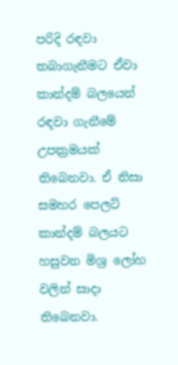පරිදි රඳවා තබාගැනීමට ඒවා කාන්දම් බලයෙන් රඳවා ගැනීමේ උපක්‍රමයක් තිබෙනවා. ඒ නිසා සමහර පෙලට් කාන්දම් බලයට හසුවන මිශ්‍ර ලෝහ වලින් සාදා තිබෙනවා.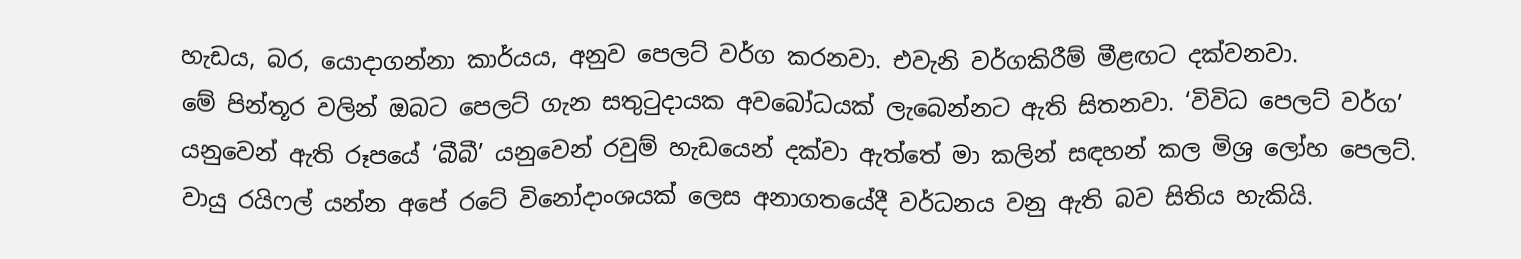හැඩය, බර, යොදාගන්නා කාර්යය, අනුව පෙලට් වර්ග කරනවා. එවැනි වර්ගකිරීම් මීළඟට දක්වනවා.
මේ පින්තූර වලින් ඔබට පෙලට් ගැන සතුටුදායක අවබෝධයක් ලැබෙන්නට ඇති සිතනවා. ‘විවිධ පෙලට් වර්ග’ යනුවෙන් ඇති රූපයේ ‘බීබී’ යනුවෙන් රවුම් හැඩයෙන් දක්වා ඇත්තේ මා කලින් සඳහන් කල මිශ්‍ර ලෝහ පෙලට්.
වායු රයිෆල් යන්න අපේ රටේ විනෝදාංශයක් ලෙස අනාගතයේදී වර්ධනය වනු ඇති බව සිතිය හැකියි.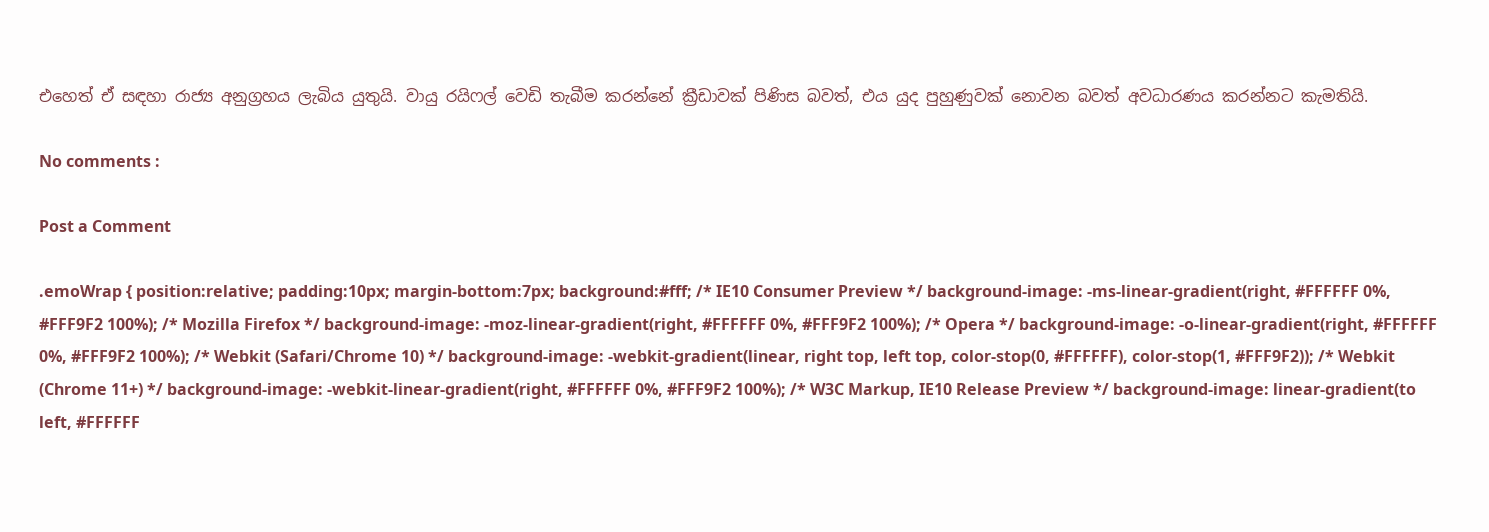එහෙත් ඒ සඳහා රාජ්‍ය අනුග්‍රහය ලැබිය යුතුයි. වායු රයිෆල් වෙඩි තැබීම කරන්නේ ක්‍රීඩාවක් පිණිස බවත්, එය යුද පුහුණුවක් නොවන බවත් අවධාරණය කරන්නට කැමතියි.

No comments :

Post a Comment

.emoWrap { position:relative; padding:10px; margin-bottom:7px; background:#fff; /* IE10 Consumer Preview */ background-image: -ms-linear-gradient(right, #FFFFFF 0%, #FFF9F2 100%); /* Mozilla Firefox */ background-image: -moz-linear-gradient(right, #FFFFFF 0%, #FFF9F2 100%); /* Opera */ background-image: -o-linear-gradient(right, #FFFFFF 0%, #FFF9F2 100%); /* Webkit (Safari/Chrome 10) */ background-image: -webkit-gradient(linear, right top, left top, color-stop(0, #FFFFFF), color-stop(1, #FFF9F2)); /* Webkit (Chrome 11+) */ background-image: -webkit-linear-gradient(right, #FFFFFF 0%, #FFF9F2 100%); /* W3C Markup, IE10 Release Preview */ background-image: linear-gradient(to left, #FFFFFF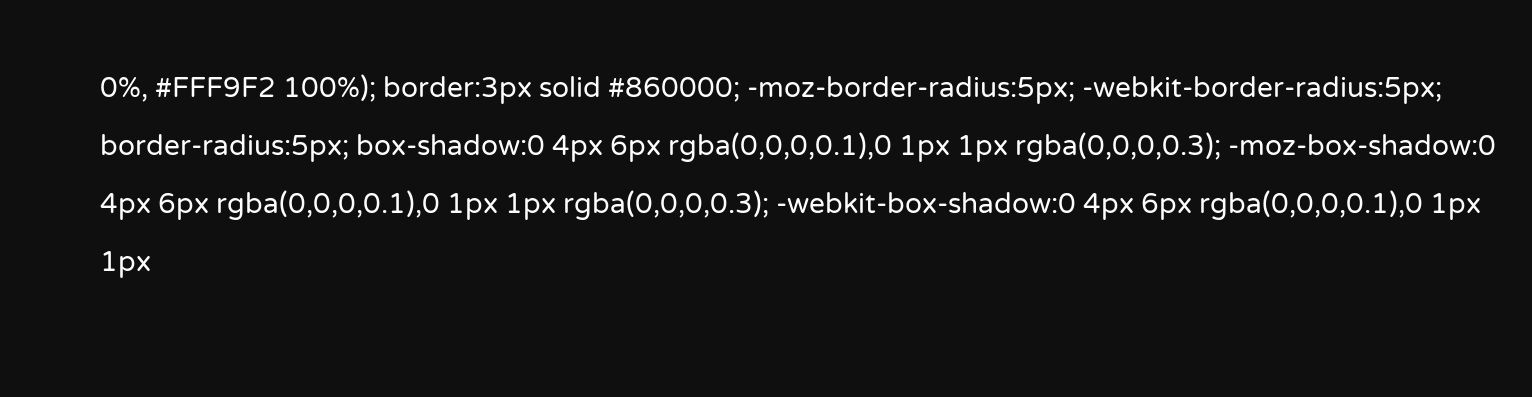0%, #FFF9F2 100%); border:3px solid #860000; -moz-border-radius:5px; -webkit-border-radius:5px; border-radius:5px; box-shadow:0 4px 6px rgba(0,0,0,0.1),0 1px 1px rgba(0,0,0,0.3); -moz-box-shadow:0 4px 6px rgba(0,0,0,0.1),0 1px 1px rgba(0,0,0,0.3); -webkit-box-shadow:0 4px 6px rgba(0,0,0,0.1),0 1px 1px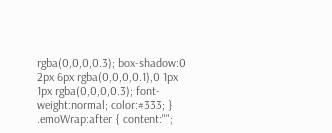rgba(0,0,0,0.3); box-shadow:0 2px 6px rgba(0,0,0,0.1),0 1px 1px rgba(0,0,0,0.3); font-weight:normal; color:#333; } .emoWrap:after { content:"";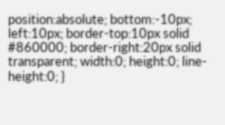position:absolute; bottom:-10px; left:10px; border-top:10px solid #860000; border-right:20px solid transparent; width:0; height:0; line-height:0; }